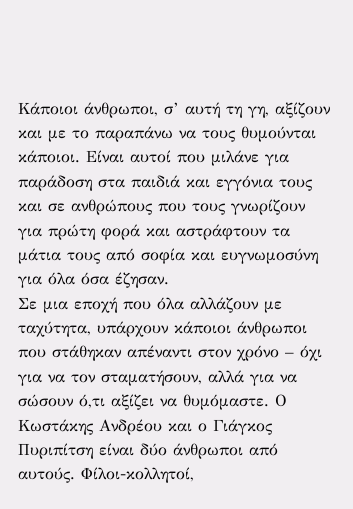Κάποιοι άνθρωποι, σ’ αυτή τη γη, αξίζουν και με το παραπάνω να τους θυμούνται κάποιοι. Είναι αυτοί που μιλάνε για παράδοση στα παιδιά και εγγόνια τους και σε ανθρώπους που τους γνωρίζουν για πρώτη φορά και αστράφτουν τα μάτια τους από σοφία και ευγνωμοσύνη για όλα όσα έζησαν.
Σε μια εποχή που όλα αλλάζουν με ταχύτητα, υπάρχουν κάποιοι άνθρωποι που στάθηκαν απέναντι στον χρόνο – όχι για να τον σταματήσουν, αλλά για να σώσουν ό,τι αξίζει να θυμόμαστε. Ο Κωστάκης Ανδρέου και ο Γιάγκος Πυριπίτση είναι δύο άνθρωποι από αυτούς. Φίλοι-κολλητοί,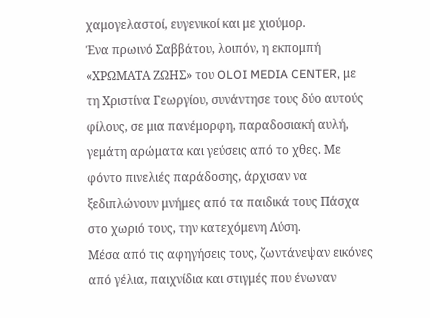χαμογελαστοί, ευγενικοί και με χιούμορ.
Ένα πρωινό Σαββάτου, λοιπόν, η εκπομπή «ΧΡΩΜΑΤΑ ΖΩΗΣ» του OLOI MEDIA CENTER, με τη Χριστίνα Γεωργίου, συνάντησε τους δύο αυτούς φίλους, σε μια πανέμορφη, παραδοσιακή αυλή, γεμάτη αρώματα και γεύσεις από το χθες. Με φόντο πινελιές παράδοσης, άρχισαν να ξεδιπλώνουν μνήμες από τα παιδικά τους Πάσχα στο χωριό τους, την κατεχόμενη Λύση.
Μέσα από τις αφηγήσεις τους, ζωντάνεψαν εικόνες από γέλια, παιχνίδια και στιγμές που ένωναν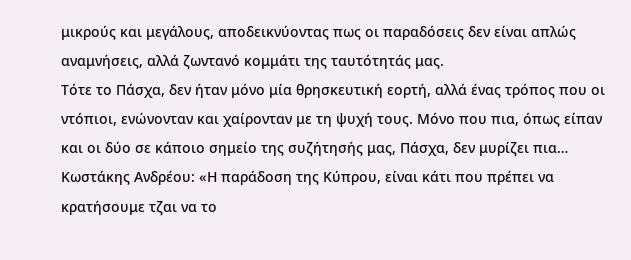μικρούς και μεγάλους, αποδεικνύοντας πως οι παραδόσεις δεν είναι απλώς αναμνήσεις, αλλά ζωντανό κομμάτι της ταυτότητάς μας.
Τότε το Πάσχα, δεν ήταν μόνο μία θρησκευτική εορτή, αλλά ένας τρόπος που οι ντόπιοι, ενώνονταν και χαίρονταν με τη ψυχή τους. Μόνο που πια, όπως είπαν και οι δύο σε κάποιο σημείο της συζήτησής μας, Πάσχα, δεν μυρίζει πια…
Κωστάκης Ανδρέου: «Η παράδοση της Κύπρου, είναι κάτι που πρέπει να κρατήσουμε τζαι να το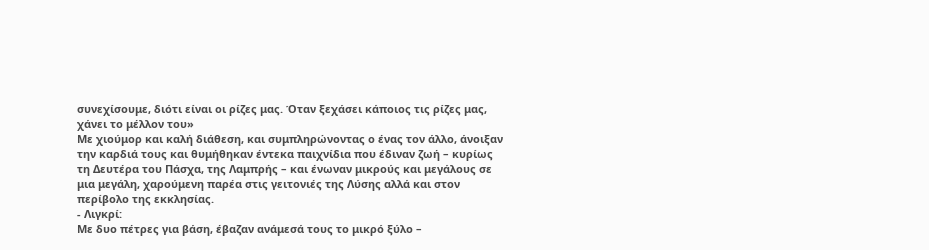συνεχίσουμε, διότι είναι οι ρίζες μας. Όταν ξεχάσει κάποιος τις ρίζες μας, χάνει το μέλλον του»
Με χιούμορ και καλή διάθεση, και συμπληρώνοντας ο ένας τον άλλο, άνοιξαν την καρδιά τους και θυμήθηκαν έντεκα παιχνίδια που έδιναν ζωή – κυρίως τη Δευτέρα του Πάσχα, της Λαμπρής – και ένωναν μικρούς και μεγάλους σε μια μεγάλη, χαρούμενη παρέα στις γειτονιές της Λύσης αλλά και στον περίβολο της εκκλησίας.
- Λιγκρί:
Με δυο πέτρες για βάση, έβαζαν ανάμεσά τους το μικρό ξύλο –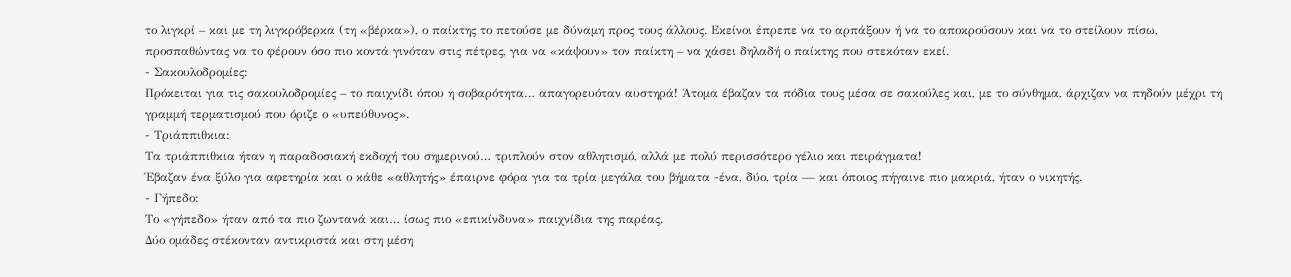το λιγκρί – και με τη λιγκρόβερκα (τη «βέρκα»), ο παίκτης το πετούσε με δύναμη προς τους άλλους. Εκείνοι έπρεπε να το αρπάξουν ή να το αποκρούσουν και να το στείλουν πίσω, προσπαθώντας να το φέρουν όσο πιο κοντά γινόταν στις πέτρες, για να «κάψουν» τον παίκτη – να χάσει δηλαδή ο παίκτης που στεκόταν εκεί.
- Σακουλοδρομίες:
Πρόκειται για τις σακουλοδρομίες – το παιχνίδι όπου η σοβαρότητα… απαγορευόταν αυστηρά! Άτομα έβαζαν τα πόδια τους μέσα σε σακούλες και, με το σύνθημα, άρχιζαν να πηδούν μέχρι τη γραμμή τερματισμού που όριζε ο «υπεύθυνος».
- Τριάππιθκια:
Τα τριάππιθκια ήταν η παραδοσιακή εκδοχή του σημερινού… τριπλούν στον αθλητισμό, αλλά με πολύ περισσότερο γέλιο και πειράγματα!
Έβαζαν ένα ξύλο για αφετηρία και ο κάθε «αθλητής» έπαιρνε φόρα για τα τρία μεγάλα του βήματα -ένα, δύο, τρία — και όποιος πήγαινε πιο μακριά, ήταν ο νικητής.
- Γήπεδο:
Το «γήπεδο» ήταν από τα πιο ζωντανά και… ίσως πιο «επικίνδυνα» παιχνίδια της παρέας.
Δύο ομάδες στέκονταν αντικριστά και στη μέση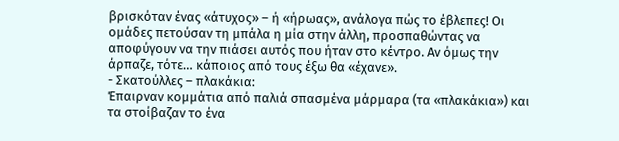βρισκόταν ένας «άτυχος» – ή «ήρωας», ανάλογα πώς το έβλεπες! Οι ομάδες πετούσαν τη μπάλα η μία στην άλλη, προσπαθώντας να αποφύγουν να την πιάσει αυτός που ήταν στο κέντρο. Αν όμως την άρπαζε, τότε… κάποιος από τους έξω θα «έχανε».
- Σκατούλλες – πλακάκια:
Έπαιρναν κομμάτια από παλιά σπασμένα μάρμαρα (τα «πλακάκια») και τα στοίβαζαν το ένα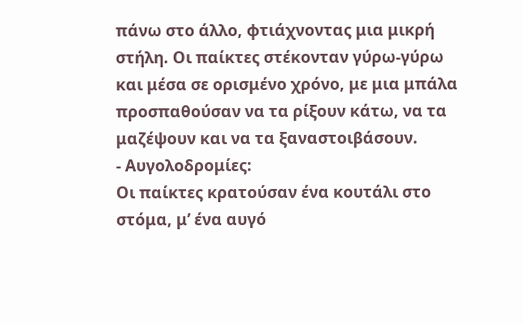πάνω στο άλλο, φτιάχνοντας μια μικρή στήλη. Οι παίκτες στέκονταν γύρω-γύρω και μέσα σε ορισμένο χρόνο, με μια μπάλα προσπαθούσαν να τα ρίξουν κάτω, να τα μαζέψουν και να τα ξαναστοιβάσουν.
- Αυγολοδρομίες:
Οι παίκτες κρατούσαν ένα κουτάλι στο στόμα, μ’ ένα αυγό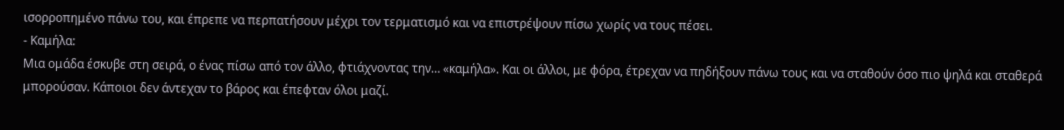ισορροπημένο πάνω του, και έπρεπε να περπατήσουν μέχρι τον τερματισμό και να επιστρέψουν πίσω χωρίς να τους πέσει.
- Καμήλα:
Μια ομάδα έσκυβε στη σειρά, ο ένας πίσω από τον άλλο, φτιάχνοντας την… «καμήλα». Και οι άλλοι, με φόρα, έτρεχαν να πηδήξουν πάνω τους και να σταθούν όσο πιο ψηλά και σταθερά μπορούσαν. Κάποιοι δεν άντεχαν το βάρος και έπεφταν όλοι μαζί.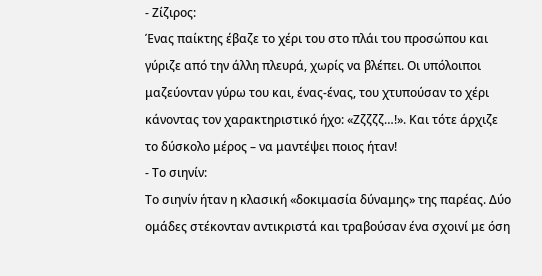- Ζίζιρος:
Ένας παίκτης έβαζε το χέρι του στο πλάι του προσώπου και γύριζε από την άλλη πλευρά, χωρίς να βλέπει. Οι υπόλοιποι μαζεύονταν γύρω του και, ένας-ένας, του χτυπούσαν το χέρι κάνοντας τον χαρακτηριστικό ήχο: «Ζζζζζ…!». Και τότε άρχιζε το δύσκολο μέρος – να μαντέψει ποιος ήταν!
- Το σιηνίν:
Το σιηνίν ήταν η κλασική «δοκιμασία δύναμης» της παρέας. Δύο ομάδες στέκονταν αντικριστά και τραβούσαν ένα σχοινί με όση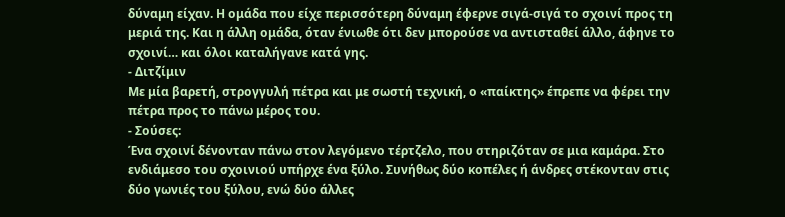δύναμη είχαν. Η ομάδα που είχε περισσότερη δύναμη έφερνε σιγά-σιγά το σχοινί προς τη μεριά της. Και η άλλη ομάδα, όταν ένιωθε ότι δεν μπορούσε να αντισταθεί άλλο, άφηνε το σχοινί… και όλοι καταλήγανε κατά γης.
- Διτζίμιν
Με μία βαρετή, στρογγυλή πέτρα και με σωστή τεχνική, ο «παίκτης» έπρεπε να φέρει την πέτρα προς το πάνω μέρος του.
- Σούσες:
Ένα σχοινί δένονταν πάνω στον λεγόμενο τέρτζελο, που στηριζόταν σε μια καμάρα. Στο ενδιάμεσο του σχοινιού υπήρχε ένα ξύλο. Συνήθως δύο κοπέλες ή άνδρες στέκονταν στις δύο γωνιές του ξύλου, ενώ δύο άλλες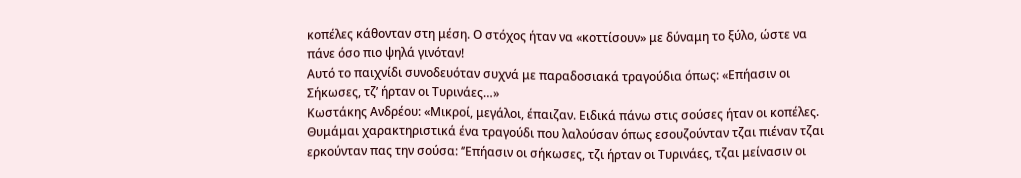κοπέλες κάθονταν στη μέση. Ο στόχος ήταν να «κοττίσουν» με δύναμη το ξύλο, ώστε να πάνε όσο πιο ψηλά γινόταν!
Αυτό το παιχνίδι συνοδευόταν συχνά με παραδοσιακά τραγούδια όπως: «Επήασιν οι Σήκωσες, τζ’ ήρταν οι Τυρινάες…»
Κωστάκης Ανδρέου: «Μικροί, μεγάλοι, έπαιζαν. Ειδικά πάνω στις σούσες ήταν οι κοπέλες. Θυμάμαι χαρακτηριστικά ένα τραγούδι που λαλούσαν όπως εσουζούνταν τζαι πιέναν τζαι ερκούνταν πας την σούσα: ‘’Επήασιν οι σήκωσες, τζι ήρταν οι Τυρινάες, τζαι μείνασιν οι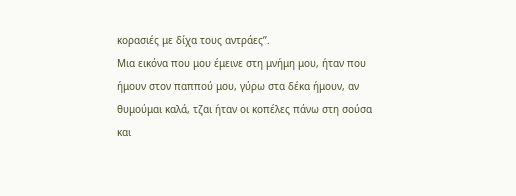κορασιές με δίχα τους αντράες’’.
Μια εικόνα που μου έμεινε στη μνήμη μου, ήταν που ήμουν στον παππού μου, γύρω στα δέκα ήμουν, αν θυμούμαι καλά, τζαι ήταν οι κοπέλες πάνω στη σούσα και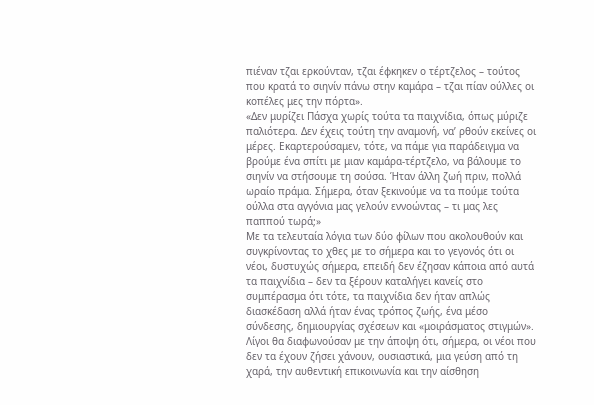πιέναν τζαι ερκούνταν, τζαι έφκηκεν ο τέρτζελος – τούτος που κρατά το σιηνίν πάνω στην καμάρα – τζαι πίαν ούλλες οι κοπέλες μες την πόρτα».
«Δεν μυρίζει Πάσχα χωρίς τούτα τα παιχνίδια, όπως μύριζε παλιότερα. Δεν έχεις τούτη την αναμονή, να’ ρθούν εκείνες οι μέρες. Εκαρτερούσαμεν, τότε, να πάμε για παράδειγμα να βρούμε ένα σπίτι με μιαν καμάρα-τέρτζελο, να βάλουμε το σιηνίν να στήσουμε τη σούσα. Ήταν άλλη ζωή πριν, πολλά ωραίο πράμα. Σήμερα, όταν ξεκινούμε να τα πούμε τούτα ούλλα στα αγγόνια μας γελούν εννοώντας – τι μας λες παππού τωρά;»
Με τα τελευταία λόγια των δύο φίλων που ακολουθούν και συγκρίνοντας το χθες με το σήμερα και το γεγονός ότι οι νέοι, δυστυχώς σήμερα, επειδή δεν έζησαν κάποια από αυτά τα παιχνίδια – δεν τα ξέρουν καταλήγει κανείς στο συμπέρασμα ότι τότε, τα παιχνίδια δεν ήταν απλώς διασκέδαση αλλά ήταν ένας τρόπος ζωής, ένα μέσο σύνδεσης, δημιουργίας σχέσεων και «μοιράσματος στιγμών». Λίγοι θα διαφωνούσαν με την άποψη ότι, σήμερα, οι νέοι που δεν τα έχουν ζήσει χάνουν, ουσιαστικά, μια γεύση από τη χαρά, την αυθεντική επικοινωνία και την αίσθηση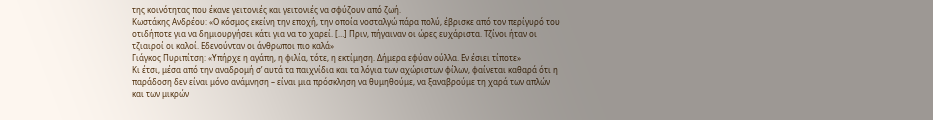της κοινότητας που έκανε γειτονιές και γειτονιές να σφύζουν από ζωή.
Κωστάκης Ανδρέου: «Ο κόσμος εκείνη την εποχή, την οποία νοσταλγώ πάρα πολύ, έβρισκε από τον περίγυρό του οτιδήποτε για να δημιουργήσει κάτι για να το χαρεί. […] Πριν, πήγαιναν οι ώρες ευχάριστα. Τζίνοι ήταν οι τζιαιροί οι καλοί. Εδενούνταν οι άνθρωποι πιο καλά»
Γιάγκος Πυριπίτση: «Υπήρχε η αγάπη, η φιλία, τότε, η εκτίμηση. Δήμερα εφύαν ούλλα. Εν έσιει τίποτε»
Κι έτσι, μέσα από την αναδρομή σ’ αυτά τα παιχνίδια και τα λόγια των αχώριστων φίλων, φαίνεται καθαρά ότι η παράδοση δεν είναι μόνο ανάμνηση – είναι μια πρόσκληση να θυμηθούμε, να ξαναβρούμε τη χαρά των απλών και των μικρών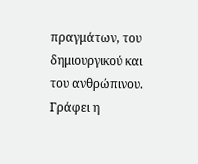πραγμάτων, του δημιουργικού και του ανθρώπινου.
Γράφει η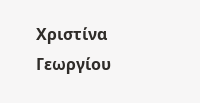Χριστίνα Γεωργίου